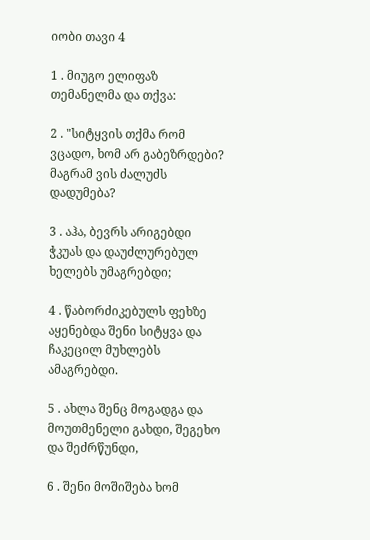იობი თავი 4

1 . მიუგო ელიფაზ თემანელმა და თქვა:

2 . "სიტყვის თქმა რომ ვცადო, ხომ არ გაბეზრდები? მაგრამ ვის ძალუძს დადუმება?

3 . აჰა, ბევრს არიგებდი ჭკუას და დაუძლურებულ ხელებს უმაგრებდი;

4 . წაბორძიკებულს ფეხზე აყენებდა შენი სიტყვა და ჩაკეცილ მუხლებს ამაგრებდი.

5 . ახლა შენც მოგადგა და მოუთმენელი გახდი, შეგეხო და შეძრწუნდი,

6 . შენი მოშიშება ხომ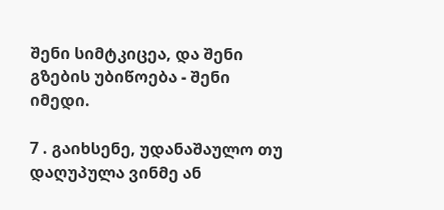შენი სიმტკიცეა, და შენი გზების უბიწოება - შენი იმედი.

7 . გაიხსენე, უდანაშაულო თუ დაღუპულა ვინმე ან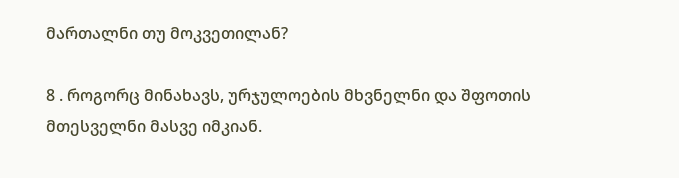მართალნი თუ მოკვეთილან?

8 . როგორც მინახავს, ურჯულოების მხვნელნი და შფოთის მთესველნი მასვე იმკიან.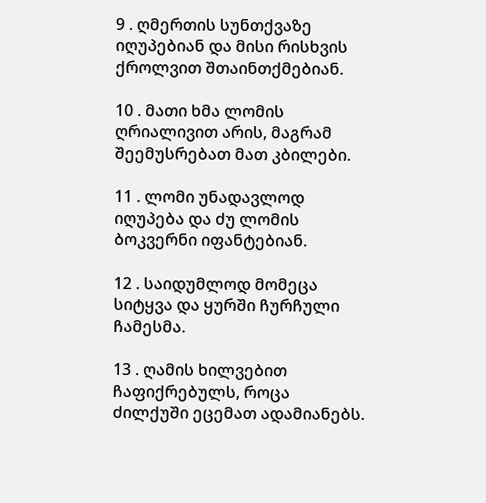9 . ღმერთის სუნთქვაზე იღუპებიან და მისი რისხვის ქროლვით შთაინთქმებიან.

10 . მათი ხმა ლომის ღრიალივით არის, მაგრამ შეემუსრებათ მათ კბილები.

11 . ლომი უნადავლოდ იღუპება და ძუ ლომის ბოკვერნი იფანტებიან.

12 . საიდუმლოდ მომეცა სიტყვა და ყურში ჩურჩული ჩამესმა.

13 . ღამის ხილვებით ჩაფიქრებულს, როცა ძილქუში ეცემათ ადამიანებს.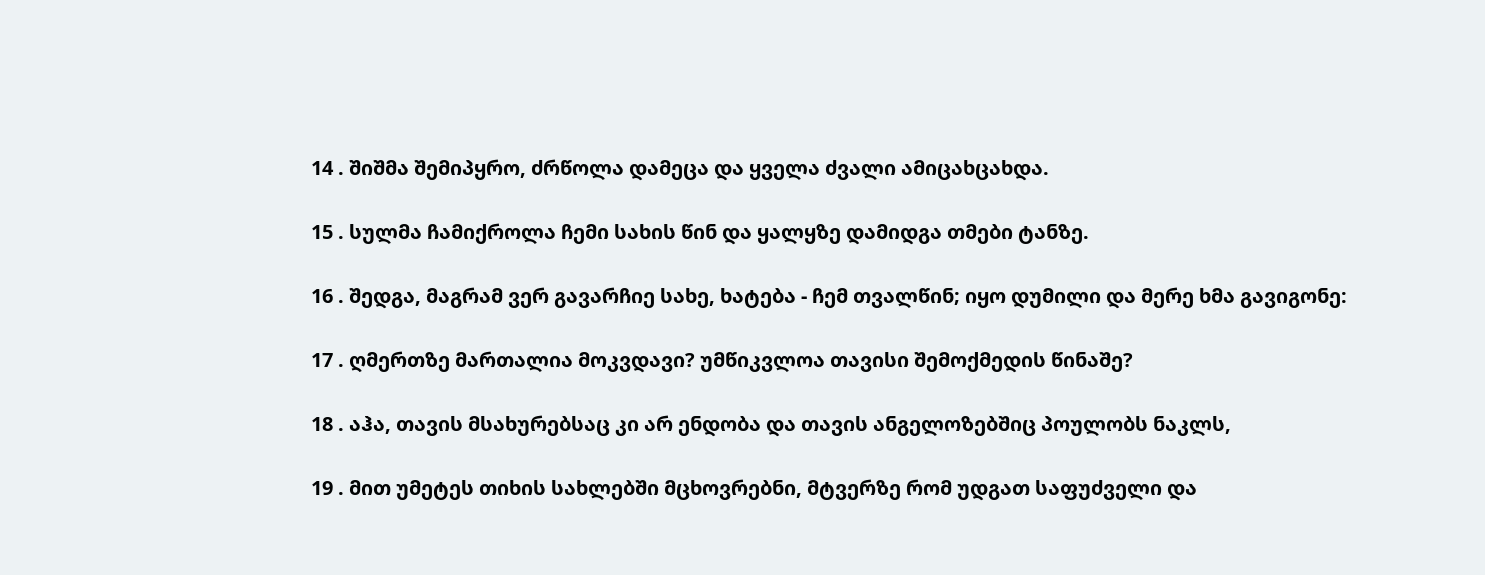14 . შიშმა შემიპყრო, ძრწოლა დამეცა და ყველა ძვალი ამიცახცახდა.

15 . სულმა ჩამიქროლა ჩემი სახის წინ და ყალყზე დამიდგა თმები ტანზე.

16 . შედგა, მაგრამ ვერ გავარჩიე სახე, ხატება - ჩემ თვალწინ; იყო დუმილი და მერე ხმა გავიგონე:

17 . ღმერთზე მართალია მოკვდავი? უმწიკვლოა თავისი შემოქმედის წინაშე?

18 . აჰა, თავის მსახურებსაც კი არ ენდობა და თავის ანგელოზებშიც პოულობს ნაკლს,

19 . მით უმეტეს თიხის სახლებში მცხოვრებნი, მტვერზე რომ უდგათ საფუძველი და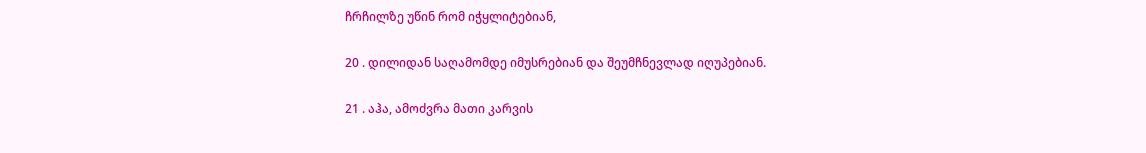ჩრჩილზე უწინ რომ იჭყლიტებიან,

20 . დილიდან საღამომდე იმუსრებიან და შეუმჩნევლად იღუპებიან.

21 . აჰა, ამოძვრა მათი კარვის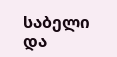საბელი და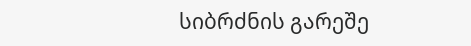სიბრძნის გარეშე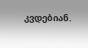კვდებიან.